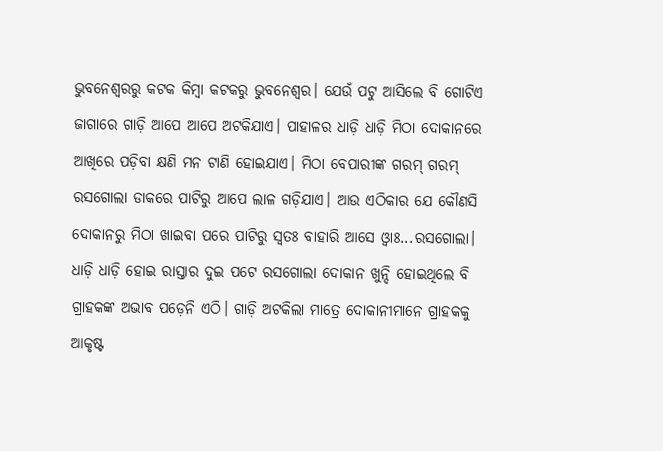ଭୁବନେଶ୍ୱରରୁ କଟକ କିମ୍ବା କଟକରୁ ଭୁବନେଶ୍ୱର। ଯେଉଁ ପଟୁ ଆସିଲେ ବି ଗୋଟିଏ ଜାଗାରେ ଗାଡ଼ି ଆପେ ଆପେ ଅଟକିଯାଏ। ପାହାଳର ଧାଡ଼ି ଧାଡ଼ି ମିଠା ଦୋକାନରେ ଆଖିରେ ପଡ଼ିବା କ୍ଷଣି ମନ ଟାଣି ହୋଇଯାଏ। ମିଠା ବେପାରୀଙ୍କ ଗରମ୍ ଗରମ୍ ରସଗୋଲା ଡାକରେ ପାଟିରୁ ଆପେ ଲାଳ ଗଡ଼ିଯାଏ। ଆଉ ଏଠିକାର ଯେ କୌଣସି ଦୋକାନରୁ ମିଠା ଖାଇବା ପରେ ପାଟିରୁ ସ୍ୱତଃ ବାହାରି ଆସେ ଓ୍ଵାଃ...ରସଗୋଲା। ଧାଡ଼ି ଧାଡ଼ି ହୋଇ ରାସ୍ତାର ଦୁଇ ପଟେ ରସଗୋଲା ଦୋକାନ ଖୁନ୍ଦି ହୋଇଥିଲେ ବି ଗ୍ରାହକଙ୍କ ଅଭାବ ପଡ଼େନି ଏଠି। ଗାଡ଼ି ଅଟକିଲା ମାତ୍ରେ ଦୋକାନୀମାନେ ଗ୍ରାହକକୁ ଆକୃଷ୍ଟ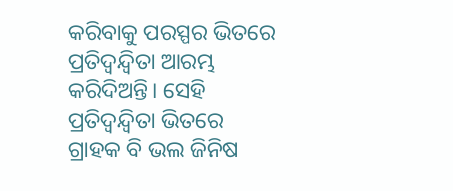କରିବାକୁ ପରସ୍ପର ଭିତରେ ପ୍ରତିଦ୍ୱନ୍ଦ୍ୱିତା ଆରମ୍ଭ କରିଦିଅନ୍ତି। ସେହି ପ୍ରତିଦ୍ୱନ୍ଦ୍ୱିତା ଭିତରେ ଗ୍ରାହକ ବି ଭଲ ଜିନିଷ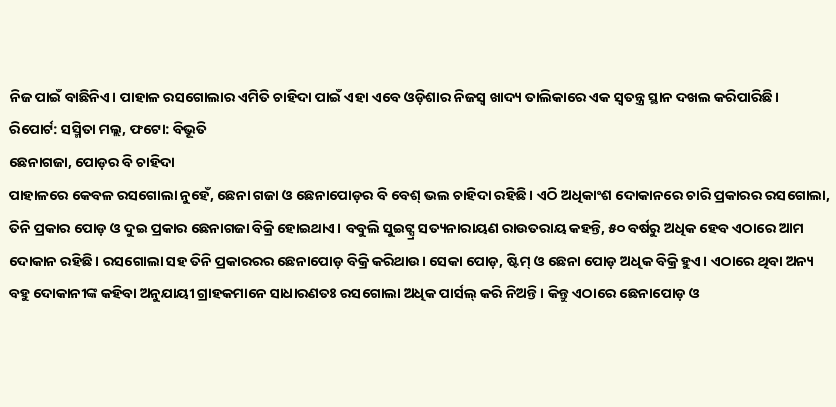ନିଜ ପାଇଁ ବାଛିନିଏ। ପାହାଳ ରସଗୋଲାର ଏମିତି ଚାହିଦା ପାଇଁ ଏହା ଏବେ ଓଡ଼ିଶାର ନିଜସ୍ୱ ଖାଦ୍ୟ ତାଲିକାରେ ଏକ ସ୍ୱତନ୍ତ୍ର ସ୍ଥାନ ଦଖଲ କରିପାରିଛି।
ରିପୋର୍ଟ: ସସ୍ମିତା ମଲ୍ଲ, ଫଟୋ: ବିଭୂତି
ଛେନାଗଜା, ପୋଡ଼ର ବି ଚାହିଦା
ପାହାଳରେ କେବଳ ରସଗୋଲା ନୁହେଁ, ଛେନା ଗଜା ଓ ଛେନାପୋଡ଼ର ବି ବେଶ୍ ଭଲ ଚାହିଦା ରହିଛି। ଏଠି ଅଧିକାଂଶ ଦୋକାନରେ ଚାରି ପ୍ରକାରର ରସଗୋଲା, ତିନି ପ୍ରକାର ପୋଡ଼ ଓ ଦୁଇ ପ୍ରକାର ଛେନାଗଜା ବିକ୍ରି ହୋଇଥାଏ। ବବୁଲି ସୁଇଟ୍ସ୍ର ସତ୍ୟନାରାୟଣ ରାଉତରାୟ କହନ୍ତି, ୫୦ ବର୍ଷରୁ ଅଧିକ ହେବ ଏଠାରେ ଆମ ଦୋକାନ ରହିଛି। ରସଗୋଲା ସହ ତିନି ପ୍ରକାରରର ଛେନାପୋଡ଼ ବିକ୍ରି କରିଥାଉ। ସେକା ପୋଡ଼, ଷ୍ଟିମ୍ ଓ ଛେନା ପୋଡ଼ ଅଧିକ ବିକ୍ରି ହୁଏ। ଏଠାରେ ଥିବା ଅନ୍ୟ ବହୁ ଦୋକାନୀଙ୍କ କହିବା ଅନୁଯାୟୀ ଗ୍ରାହକମାନେ ସାଧାରଣତଃ ରସଗୋଲା ଅଧିକ ପାର୍ସଲ୍ କରି ନିଅନ୍ତି। କିନ୍ତୁ ଏଠାରେ ଛେନାପୋଡ଼ ଓ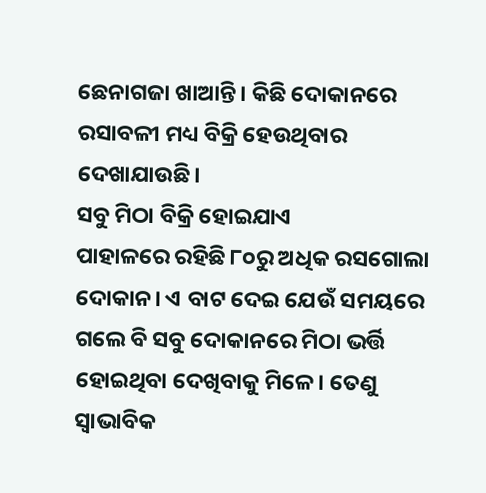ଛେନାଗଜା ଖାଆନ୍ତି। କିଛି ଦୋକାନରେ ରସାବଳୀ ମଧ୍ୟ ବିକ୍ରି ହେଉଥିବାର ଦେଖାଯାଉଛି।
ସବୁ ମିଠା ବିକ୍ରି ହୋଇଯାଏ
ପାହାଳରେ ରହିଛି ୮୦ରୁ ଅଧିକ ରସଗୋଲା ଦୋକାନ। ଏ ବାଟ ଦେଇ ଯେଉଁ ସମୟରେ ଗଲେ ବି ସବୁ ଦୋକାନରେ ମିଠା ଭର୍ତ୍ତି ହୋଇଥିବା ଦେଖିବାକୁ ମିଳେ। ତେଣୁ ସ୍ୱାଭାବିକ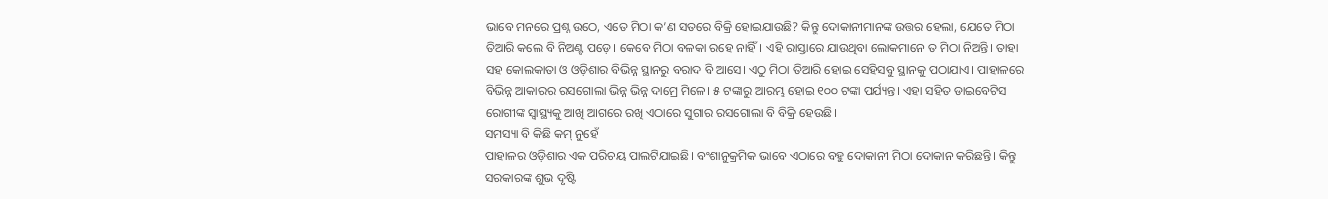ଭାବେ ମନରେ ପ୍ରଶ୍ନ ଉଠେ, ଏତେ ମିଠା କ’ଣ ସତରେ ବିକ୍ରି ହୋଇଯାଉଛି? କିନ୍ତୁ ଦୋକାନୀମାନଙ୍କ ଉତ୍ତର ହେଲା, ଯେତେ ମିଠା ତିଆରି କଲେ ବି ନିଅଣ୍ଟ ପଡ଼େ। କେବେ ମିଠା ବଳକା ରହେ ନାହିଁ। ଏହି ରାସ୍ତାରେ ଯାଉଥିବା ଲୋକମାନେ ତ ମିଠା ନିଅନ୍ତି। ତାହା ସହ କୋଲକାତା ଓ ଓଡ଼ିଶାର ବିଭିନ୍ନ ସ୍ଥାନରୁ ବରାଦ ବି ଆସେ। ଏଠୁ ମିଠା ତିଆରି ହୋଇ ସେହିସବୁ ସ୍ଥାନକୁ ପଠାଯାଏ। ପାହାଳରେ ବିଭିନ୍ନ ଆକାରର ରସଗୋଲା ଭିନ୍ନ ଭିନ୍ନ ଦାମ୍ରେ ମିଳେ। ୫ ଟଙ୍କାରୁ ଆରମ୍ଭ ହୋଇ ୧୦୦ ଟଙ୍କା ପର୍ଯ୍ୟନ୍ତ। ଏହା ସହିତ ଡାଇବେଟିସ ରୋଗୀଙ୍କ ସ୍ୱାସ୍ଥ୍ୟକୁ ଆଖି ଆଗରେ ରଖି ଏଠାରେ ସୁଗାର ରସଗୋଲା ବି ବିକ୍ରି ହେଉଛି।
ସମସ୍ୟା ବି କିଛି କମ୍ ନୁହେଁ
ପାହାଳର ଓଡ଼ିଶାର ଏକ ପରିଚୟ ପାଲଟିଯାଇଛି। ବଂଶାନୁକ୍ରମିକ ଭାବେ ଏଠାରେ ବହୁ ଦୋକାନୀ ମିଠା ଦୋକାନ କରିଛନ୍ତି। କିନ୍ତୁ ସରକାରଙ୍କ ଶୁଭ ଦୃଷ୍ଟି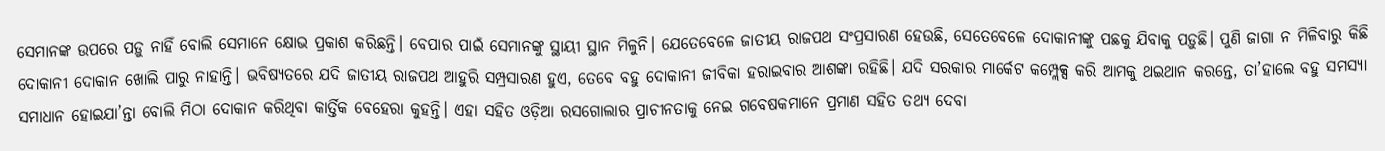ସେମାନଙ୍କ ଉପରେ ପଡ଼ୁ ନାହିଁ ବୋଲି ସେମାନେ କ୍ଷୋଭ ପ୍ରକାଶ କରିଛନ୍ତି। ବେପାର ପାଇଁ ସେମାନଙ୍କୁ ସ୍ଥାୟୀ ସ୍ଥାନ ମିଳୁନି। ଯେତେବେଳେ ଜାତୀୟ ରାଜପଥ ସଂପ୍ରସାରଣ ହେଉଛି, ସେତେବେଳେ ଦୋକାନୀଙ୍କୁ ପଛକୁ ଯିବାକୁ ପଡ଼ୁଛି। ପୁଣି ଜାଗା ନ ମିଳିବାରୁ କିଛି ଦୋକାନୀ ଦୋକାନ ଖୋଲି ପାରୁ ନାହାନ୍ତି। ଭବିଷ୍ୟତରେ ଯଦି ଜାତୀୟ ରାଜପଥ ଆହୁରି ସମ୍ପ୍ରସାରଣ ହୁଏ, ତେବେ ବହୁ ଦୋକାନୀ ଜୀବିକା ହରାଇବାର ଆଶଙ୍କା ରହିଛି। ଯଦି ସରକାର ମାର୍କେଟ କମ୍ପ୍ଲେକ୍ସ କରି ଆମକୁ ଥଇଥାନ କରନ୍ତେ, ତା’ହାଲେ ବହୁ ସମସ୍ୟା ସମାଧାନ ହୋଇଯା’ନ୍ତା ବୋଲି ମିଠା ଦୋକାନ କରିଥିବା କାର୍ତ୍ତିକ ବେହେରା କୁହନ୍ତି। ଏହା ସହିତ ଓଡ଼ିଆ ରସଗୋଲାର ପ୍ରାଚୀନତାକୁ ନେଇ ଗବେଷକମାନେ ପ୍ରମାଣ ସହିତ ତଥ୍ୟ ଦେବା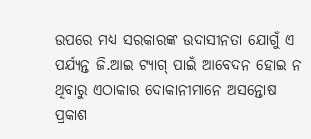ଉପରେ ମଧ୍ୟ ସରକାରଙ୍କ ଉଦାସୀନତା ଯୋଗୁଁ ଏ ପର୍ଯ୍ୟନ୍ତ ଜି.ଆଇ ଟ୍ୟାଗ୍ ପାଇଁ ଆବେଦନ ହୋଇ ନ ଥିବାରୁ ଏଠାକାର ଦୋକାନୀମାନେ ଅସନ୍ତୋଷ ପ୍ରକାଶ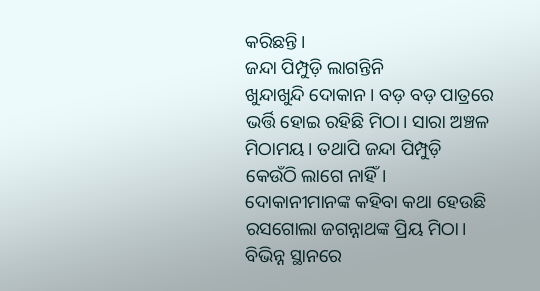କରିଛନ୍ତି।
ଜନ୍ଦା ପିମ୍ପୁଡ଼ି ଲାଗନ୍ତିନି
ଖୁନ୍ଦାଖୁନ୍ଦି ଦୋକାନ। ବଡ଼ ବଡ଼ ପାତ୍ରରେ ଭର୍ତ୍ତି ହୋଇ ରହିଛି ମିଠା। ସାରା ଅଞ୍ଚଳ ମିଠାମୟ। ତଥାପି ଜନ୍ଦା ପିମ୍ପୁଡ଼ି କେଉଁଠି ଲାଗେ ନାହିଁ। ଦୋକାନୀମାନଙ୍କ କହିବା କଥା ହେଉଛି ରସଗୋଲା ଜଗନ୍ନାଥଙ୍କ ପ୍ରିୟ ମିଠା। ବିଭିନ୍ନ ସ୍ଥାନରେ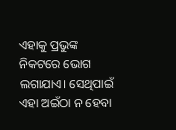ଏହାକୁ ପ୍ରଭୁଙ୍କ ନିକଟରେ ଭୋଗ ଲଗାଯାଏ। ସେଥିପାଇଁ ଏହା ଅଇଁଠା ନ ହେବା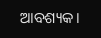ଆବଶ୍ୟକ।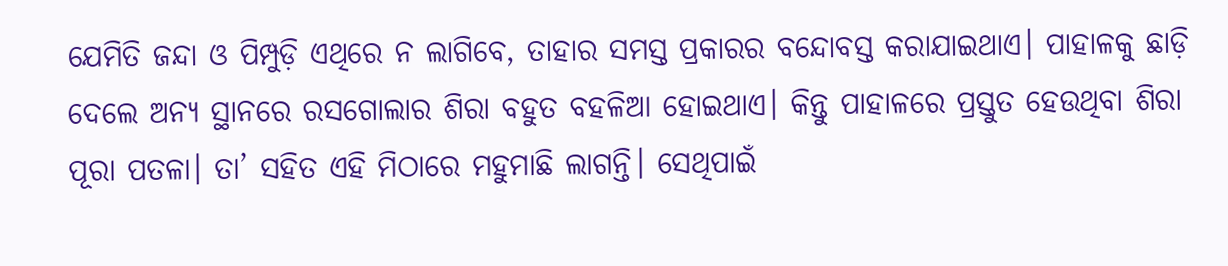ଯେମିତି ଜନ୍ଦା ଓ ପିମ୍ପୁଡ଼ି ଏଥିରେ ନ ଲାଗିବେ, ତାହାର ସମସ୍ତ ପ୍ରକାରର ବନ୍ଦୋବସ୍ତ କରାଯାଇଥାଏ। ପାହାଳକୁ ଛାଡ଼ି ଦେଲେ ଅନ୍ୟ ସ୍ଥାନରେ ରସଗୋଲାର ଶିରା ବହୁତ ବହଳିଆ ହୋଇଥାଏ। କିନ୍ତୁ ପାହାଳରେ ପ୍ରସ୍ତୁତ ହେଉଥିବା ଶିରା ପୂରା ପତଳା। ତା’ ସହିତ ଏହି ମିଠାରେ ମହୁମାଛି ଲାଗନ୍ତି। ସେଥିପାଇଁ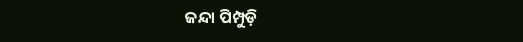ଜନ୍ଦା ପିମ୍ପୁଡ଼ି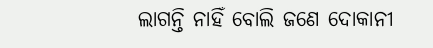ଲାଗନ୍ତି ନାହିଁ ବୋଲି ଜଣେ ଦୋକାନୀ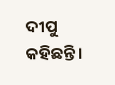ଦୀପୁ କହିଛନ୍ତି।